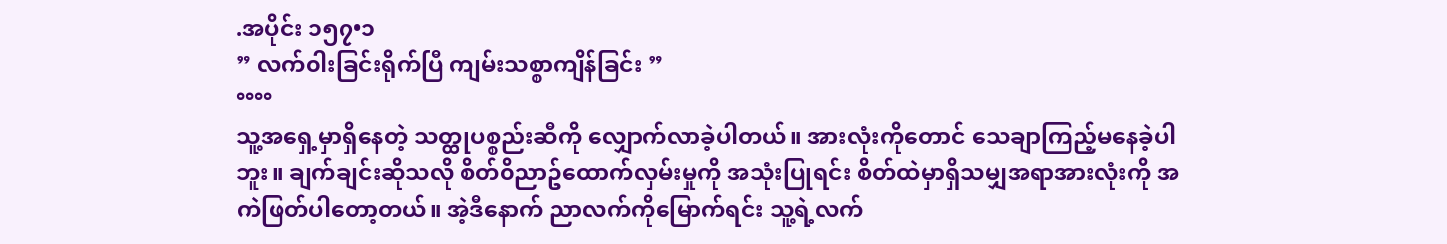.အပိုင်း ၁၅၇•၁
” လက်၀ါးခြင်းရိုက်ပြီ ကျမ်းသစ္စာကျိန်ခြင်း ”
°°°°
သူ့အရှေ့မှာရှိနေတဲ့ သတ္ထုပစ္စည်းဆီကို လျှောက်လာခဲ့ပါတယ်။ အားလုံးကိုတောင် သေချာကြည့်မနေခဲ့ပါဘူး။ ချက်ချင်းဆိုသလို စိတ်၀ိညာဥ်ထောက်လှမ်းမှုကို အသုံးပြုရင်း စိတ်ထဲမှာရှိသမျှအရာအားလုံးကို အကဲဖြတ်ပါတော့တယ်။ အဲ့ဒီနောက် ညာလက်ကိုမြောက်ရင်း သူ့ရဲ့လက်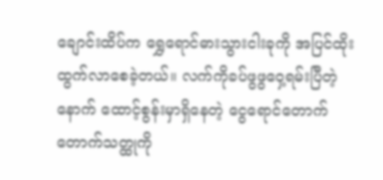ချောင်းထိပ်က ရွှေရောင်ဓားသွားငါးခုကို အပြင်ထိုးထွက်လာစေခဲ့တယ်။ လက်ကိုခပ်ဖွဖွဝှေ့ရမ်းပြီတဲ့နောက် ထောင့်စွန်းမှာရှိနေတဲ့ ငွေရောင်တောက်တောက်သတ္ထုကို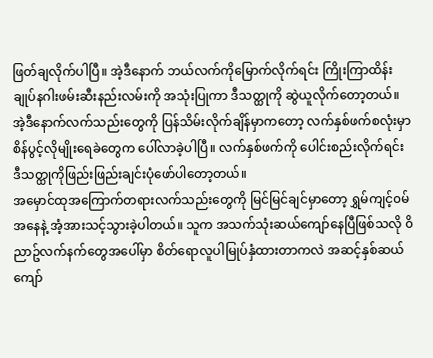ဖြတ်ချလိုက်ပါပြီ။ အဲ့ဒီနောက် ဘယ်လက်ကိုမြောက်လိုက်ရင်း ကြိုးကြာထိန်းချုပ်နဂါးဖမ်းဆီးနည်းလမ်းကို အသုံးပြုကာ ဒီသတ္ထုကို ဆွဲယူလိုက်တော့တယ်။ အဲ့ဒီနောက်လက်သည်းတွေကို ပြန်သိမ်းလိုက်ချိန်မှာကတော့ လက်နှစ်ဖက်စလုံးမှာ စိန်ပွင့်လိုမျိုးရေခဲတွေက ပေါ်လာခဲ့ပါပြီ။ လက်နှစ်ဖက်ကို ပေါင်းစည်းလိုက်ရင်း ဒီသတ္ထုကိုဖြည်းဖြည်းချင်းပုံဖော်ပါတော့တယ်။
အမှောင်ထုအကြောက်တရားလက်သည်းတွေကို မြင်မြင်ချင်မှာတော့ ရွှမ်ကျင့်၀မ်အနေနဲ့ အံ့အားသင့်သွားခဲ့ပါတယ်။ သူက အသက်သုံးဆယ်ကျော်နေပြီဖြစ်သလို ၀ိညာဥ်လက်နက်တွေအပေါ်မှာ စိတ်ရောလူပါမြုပ်နှံထားတာကလဲ အဆင့်နှစ်ဆယ်ကျော်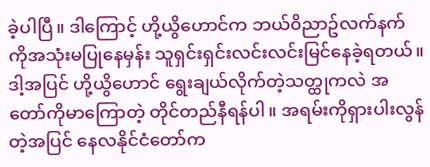ခဲ့ပါပြီ။ ဒါကြောင့် ဟို့ယွိဟောင်က ဘယ်၀ိညာဥ်လက်နက်ကိုအသုံးမပြုနေမှန်း သူရှင်းရှင်းလင်းလင်းမြင်နေခဲ့ရတယ်။
ဒါ့အပြင် ဟို့ယွိဟောင် ရွေးချယ်လိုက်တဲ့သတ္ထုကလဲ အတော်ကိုမာကြောတဲ့ တိုင်တည်နီရန်ပါ။ အရမ်းကိုရှားပါးလွန်တဲ့အပြင် နေလနိုင်ငံတော်က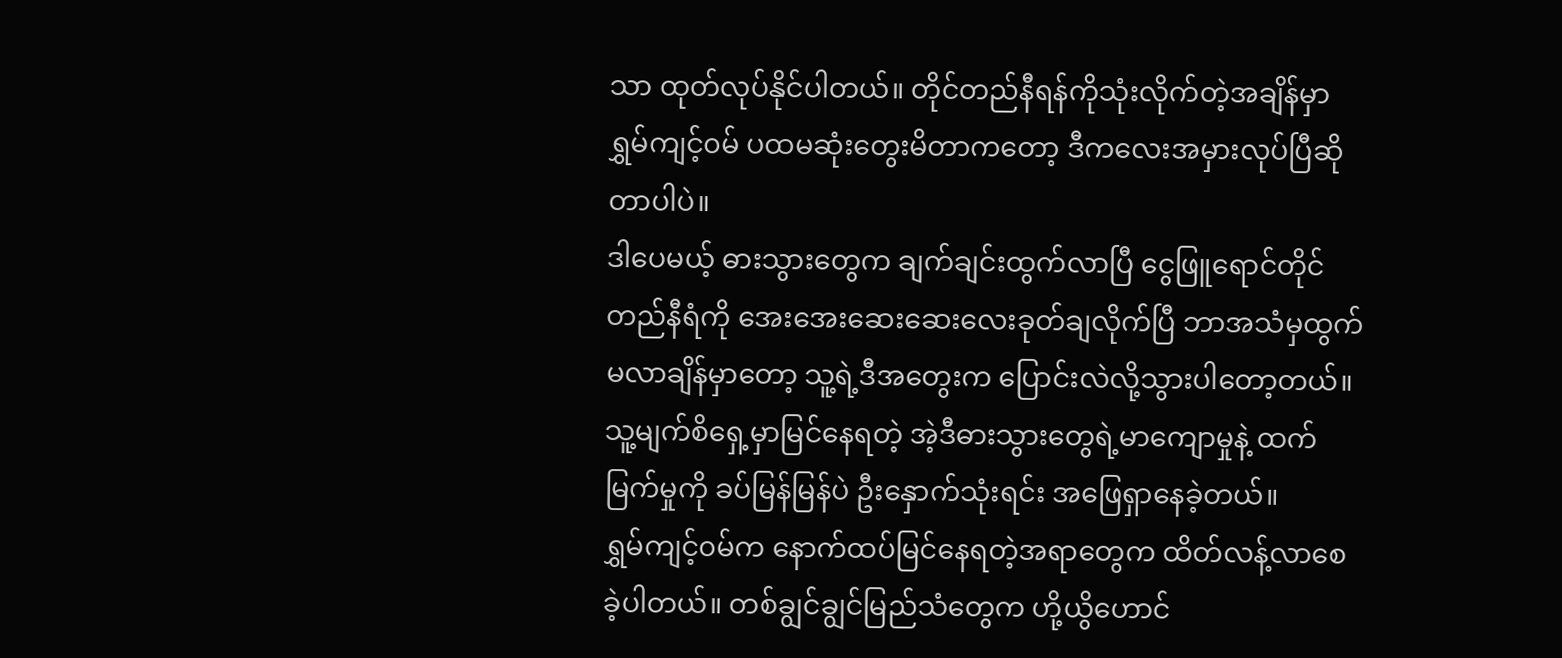သာ ထုတ်လုပ်နိုင်ပါတယ်။ တိုင်တည်နီရန်ကိုသုံးလိုက်တဲ့အချိန်မှာ ရွှမ်ကျင့်၀မ် ပထမဆုံးတွေးမိတာကတော့ ဒီကလေးအမှားလုပ်ပြီဆိုတာပါပဲ။
ဒါပေမယ့် ဓားသွားတွေက ချက်ချင်းထွက်လာပြီ ငွေဖြူရောင်တိုင်တည်နီရံကို အေးအေးဆေးဆေးလေးခုတ်ချလိုက်ပြီ ဘာအသံမှထွက်မလာချိန်မှာတော့ သူ့ရဲ့ဒီအတွေးက ပြောင်းလဲလို့သွားပါတော့တယ်။ သူ့မျက်စိရှေ့မှာမြင်နေရတဲ့ အဲ့ဒီဓားသွားတွေရဲ့မာကျောမှုနဲ့ ထက်မြက်မှုကို ခပ်မြန်မြန်ပဲ ဦးနှောက်သုံးရင်း အဖြေရှာနေခဲ့တယ်။
ရွှမ်ကျင့်၀မ်က နောက်ထပ်မြင်နေရတဲ့အရာတွေက ထိတ်လန့်လာစေခဲ့ပါတယ်။ တစ်ချွင်ချွင်မြည်သံတွေက ဟို့ယွိဟောင်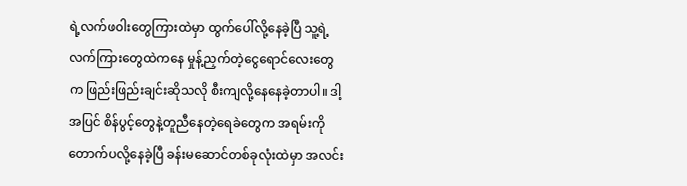ရဲ့လက်ဖ၀ါးတွေကြားထဲမှာ ထွက်ပေါ်လို့နေခဲ့ပြီ သူ့ရဲ့လက်ကြားတွေထဲကနေ မှုန့်ညှက်တဲ့ငွေရောင်လေးတွေက ဖြည်းဖြည်းချင်းဆိုသလို စီးကျလို့နေနေခဲ့တာပါ။ ဒါ့အပြင် စိန်ပွင့်တွေနဲ့တူညီနေတဲ့ရေခဲတွေက အရမ်းကိုတောက်ပလို့နေခဲ့ပြီ ခန်းမဆောင်တစ်ခုလုံးထဲမှာ အလင်း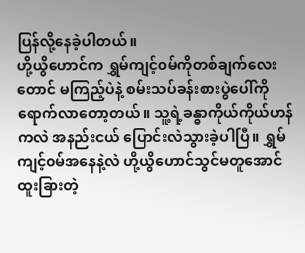ပြန်လို့နေခဲ့ပါတယ်။
ဟို့ယွိဟောင်က ရွှမ်ကျင့်၀မ်ကိုတစ်ချက်လေးတောင် မကြည့်ပဲနဲ့ စမ်းသပ်ခန်းစားပွဲပေါ်ကို ရောက်လာတော့တယ်။ သူ့ရဲ့ခန္ဓာကိုယ်ကိုယ်ဟန်ကလဲ အနည်းငယ် ပြောင်းလဲသွားခဲ့ပါပြီ။ ရွှမ်ကျင့်၀မ်အနေနဲ့လဲ ဟို့ယွိဟောင်သွင်မတူအောင် ထူးခြားတဲ့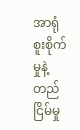အာရုံစူးစိုက်မှုနဲ့ တည်ငြိမ်မှု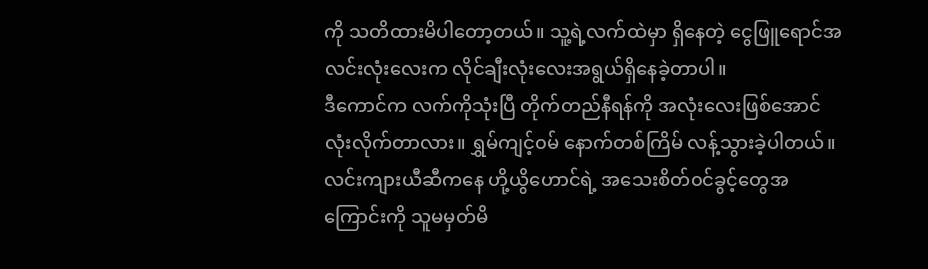ကို သတိထားမိပါတော့တယ်။ သူ့ရဲ့လက်ထဲမှာ ရှိနေတဲ့ ငွေဖြူရောင်အလင်းလုံးလေးက လိုင်ချီးလုံးလေးအရွယ်ရှိနေခဲ့တာပါ။
ဒီကောင်က လက်ကိုသုံးပြီ တိုက်တည်နီရန်ကို အလုံးလေးဖြစ်အောင် လုံးလိုက်တာလား။ ရွှမ်ကျင့်၀မ် နောက်တစ်ကြိမ် လန့်သွားခဲ့ပါတယ်။ လင်းကျားယီဆီကနေ ဟို့ယွိဟောင်ရဲ့ အသေးစိတ်၀င်ခွင့်တွေအကြောင်းကို သူမမှတ်မိ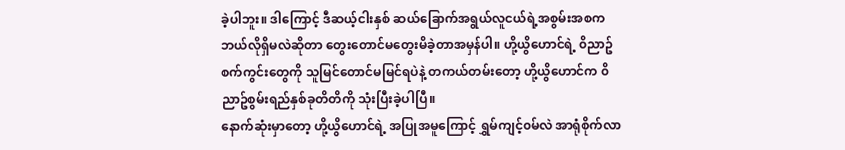ခဲ့ပါဘူး။ ဒါကြောင့် ဒီဆယ့်ငါးနှစ် ဆယ်ခြောက်အရွယ်လူငယ်ရဲ့အစွမ်းအစက ဘယ်လိုရှိမလဲဆိုတာ တွေးတောင်မတွေးမိခဲ့တာအမှန်ပါ။ ဟို့ယွိဟောင်ရဲ့ ၀ိညာဥ်စက်ကွင်းတွေကို သူမြင်တောင်မမြင်ရပဲနဲ့ တကယ်တမ်းတော့ ဟို့ယွိဟောင်က ၀ိညာဥ်စွမ်းရည်နှစ်ခုတိတိကို သုံးပြီးခဲ့ပါပြီ။
နောက်ဆုံးမှာတော့ ဟို့ယွိဟောင်ရဲ့ အပြုအမူကြောင့် ရွှမ်ကျင့်၀မ်လဲ အာရုံစိုက်လာ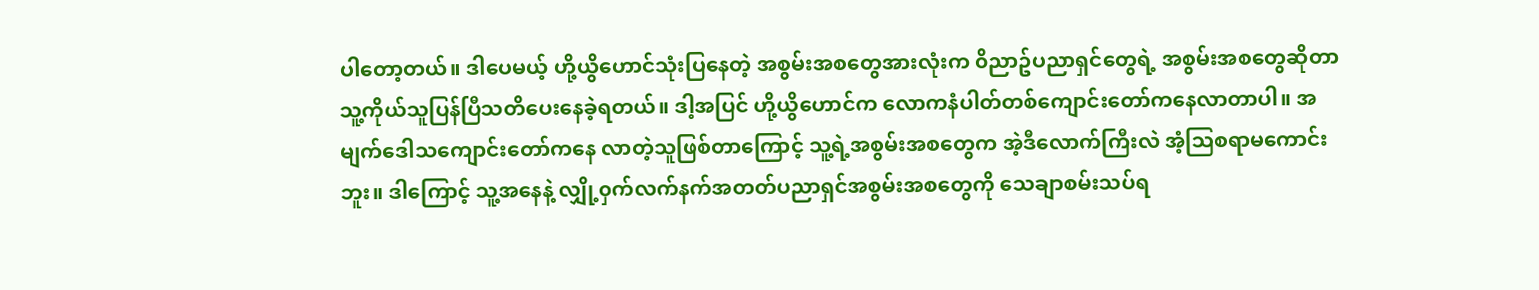ပါတော့တယ်။ ဒါပေမယ့် ဟို့ယွိဟောင်သုံးပြနေတဲ့ အစွမ်းအစတွေအားလုံးက ၀ိညာဥ်ပညာရှင်တွေရဲ့ အစွမ်းအစတွေဆိုတာ သူ့ကိုယ်သူပြန်ပြီသတိပေးနေခဲ့ရတယ်။ ဒါ့အပြင် ဟို့ယွိဟောင်က လောကနံပါတ်တစ်ကျောင်းတော်ကနေလာတာပါ။ အမျက်ဒေါသကျောင်းတော်ကနေ လာတဲ့သူဖြစ်တာကြောင့် သူ့ရဲ့အစွမ်းအစတွေက အဲ့ဒီလောက်ကြီးလဲ အံ့ဩစရာမကောင်းဘူး။ ဒါကြောင့် သူ့အနေနဲ့ လျှို့၀ှက်လက်နက်အတတ်ပညာရှင်အစွမ်းအစတွေကို သေချာစမ်းသပ်ရ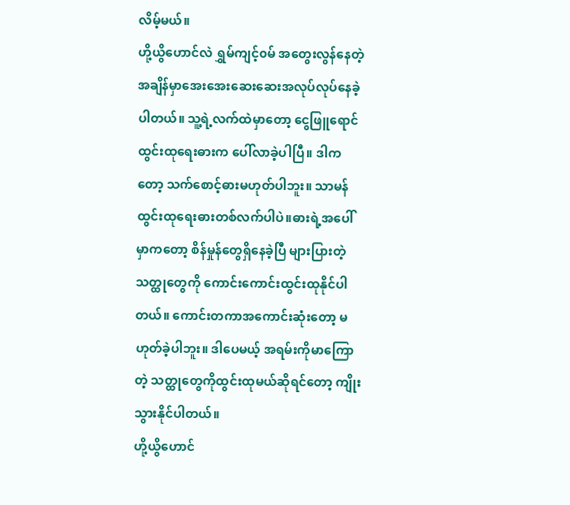လိမ့်မယ်။
ဟို့ယွိဟောင်လဲ ရွှမ်ကျင့်၀မ် အတွေးလွန်နေတဲ့အချိန်မှာအေးအေးဆေးဆေးအလုပ်လုပ်နေခဲ့ပါတယ်။ သူ့ရဲ့လက်ထဲမှာတော့ ငွေဖြူရောင်ထွင်းထုရေးဓားက ပေါ်လာခဲ့ပါပြီ။ ဒါကတော့ သက်စောင့်ဓားမဟုတ်ပါဘူး။ သာမန်ထွင်းထုရေးဓားတစ်လက်ပါပဲ။ဓားရဲ့အပေါ်မှာကတော့ စိန်မှုန်တွေရှိနေခဲ့ပြီ များပြားတဲ့သတ္ထုတွေကို ကောင်းကောင်းထွင်းထုနိုင်ပါတယ်။ ကောင်းတကာအကောင်းဆုံးတော့ မဟုတ်ခဲ့ပါဘူး။ ဒါပေမယ့် အရမ်းကိုမာကြောတဲ့ သတ္ထုတွေကိုထွင်းထုမယ်ဆိုရင်တော့ ကျိုးသွားနိုင်ပါတယ်။
ဟို့ယွိဟောင်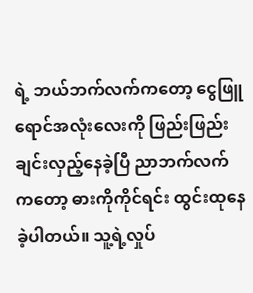ရဲ့ ဘယ်ဘက်လက်ကတော့ ငွေဖြူရောင်အလုံးလေးကို ဖြည်းဖြည်းချင်းလှည့်နေခဲ့ပြီ ညာဘက်လက်ကတော့ ဓားကိုကိုင်ရင်း ထွင်းထုနေခဲ့ပါတယ်။ သူ့ရဲ့လှုပ်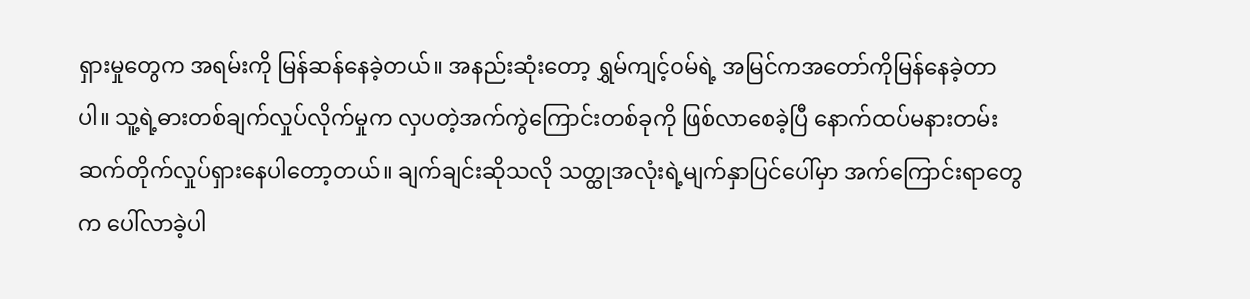ရှားမှုတွေက အရမ်းကို မြန်ဆန်နေခဲ့တယ်။ အနည်းဆုံးတော့ ရွှမ်ကျင့်၀မ်ရဲ့ အမြင်ကအတော်ကိုမြန်နေခဲ့တာပါ။ သူ့ရဲ့ဓားတစ်ချက်လှုပ်လိုက်မှုက လှပတဲ့အက်ကွဲကြောင်းတစ်ခုကို ဖြစ်လာစေခဲ့ပြီ နောက်ထပ်မနားတမ်းဆက်တိုက်လှုပ်ရှားနေပါတော့တယ်။ ချက်ချင်းဆိုသလို သတ္ထုအလုံးရဲ့မျက်နှာပြင်ပေါ်မှာ အက်ကြောင်းရာတွေက ပေါ်လာခဲ့ပါ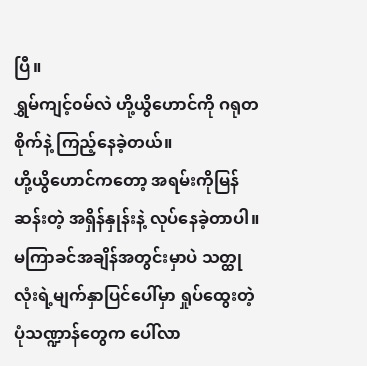ပြီ။
ရွှမ်ကျင့်၀မ်လဲ ဟို့ယွိဟောင်ကို ဂရုတစိုက်နဲ့ ကြည့်နေခဲ့တယ်။
ဟို့ယွိဟောင်ကတော့ အရမ်းကိုမြန်ဆန်းတဲ့ အရှိန်နှုန်းနဲ့ လုပ်နေခဲ့တာပါ။ မကြာခင်အချိန်အတွင်းမှာပဲ သတ္ထုလုံးရဲ့မျက်နှာပြင်ပေါ်မှာ ရှုပ်ထွေးတဲ့ပုံသဏ္ဍာန်တွေက ပေါ်လာ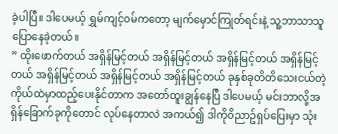ခဲ့ပါပြီ။ ဒါပေမယ့် ရွှမ်ကျင့်၀မ်ကတော့ မျက်မှောင်ကြုတ်ရင်းနဲ့ သူ့ဘာသာသူပြောနေခဲ့တယ်။
” ထိုးဖောက်တယ် အရှိန်မြင့်တယ် အရှိန်မြင့်တယ် အရှိန်မြင့်တယ် အရှိန်မြင့်တယ် အရှိန်မြင့်တယ် အရှိန်မြင့်တယ် အရှိန်မြင့်တယ် ခုနှစ်ခုတိတိသေးငယ်တဲ့ ကိုယ်ထဲမှာထည့်ပေးနိုင်တာက အတော်ထူးချွန်နေပြီ ဒါပေမယ့် မင်းဘာလို့အရှိန်ခြောက်ခုကိုတောင် လုပ်နေတာလဲ အကယ်၍ ဒါကို၀ိညာဥ်ရှပ်ပြေးမှာ သုံး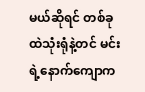မယ်ဆိုရင် တစ်ခုထဲသုံးရုံနဲ့တင် မင်းရဲ့နောက်ကျောက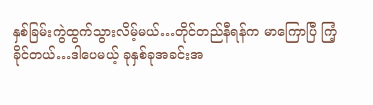နှစ်ခြမ်းကွဲထွက်သွားလိမ့်မယ်…တိုင်တည်နီရန်က မာကြောပြီ ကြံ့ခိုင်တယ်…ဒါပေမယ့် ခုနှစ်ခုအခင်းအ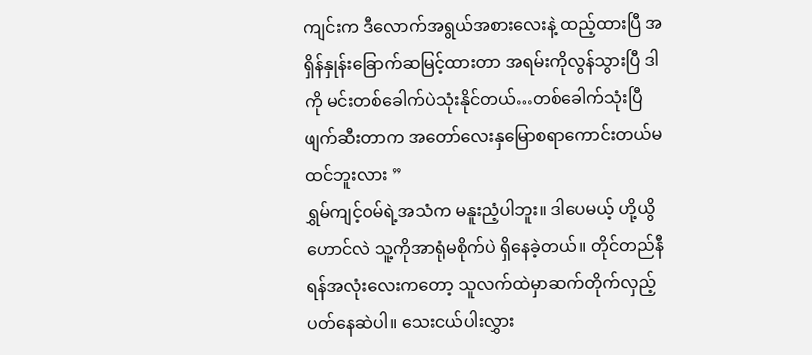ကျင်းက ဒီလောက်အရွယ်အစားလေးနဲ့ ထည့်ထားပြီ အရှိန်နှုန်းခြောက်ဆမြင့်ထားတာ အရမ်းကိုလွန်သွားပြီ ဒါကို မင်းတစ်ခေါက်ပဲသုံးနိုင်တယ်…တစ်ခေါက်သုံးပြီ ဖျက်ဆီးတာက အတော်လေးနှမြောစရာကောင်းတယ်မထင်ဘူးလား ”
ရွှမ်ကျင့်၀မ်ရဲ့အသံက မနူးညံ့ပါဘူး။ ဒါပေမယ့် ဟို့ယွိဟောင်လဲ သူ့ကိုအာရုံမစိုက်ပဲ ရှိနေခဲ့တယ်။ တိုင်တည်နီရန်အလုံးလေးကတော့ သူလက်ထဲမှာဆက်တိုက်လှည့်ပတ်နေဆဲပါ။ သေးငယ်ပါးလွှား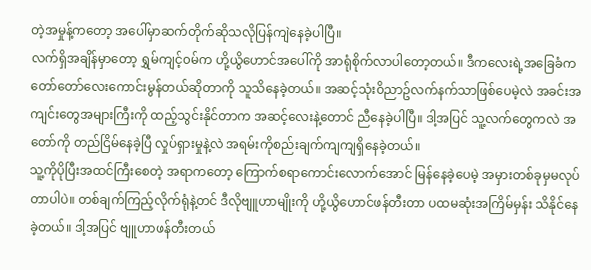တဲ့အမှုန့်ကတော့ အပေါ်မှာဆက်တိုက်ဆိုသလိုပြန်ကျဲနေခဲ့ပါပြီ။
လက်ရှိအချိန်မှာတော့ ရွှမ်ကျင့်၀မ်က ဟို့ယွိဟောင်အပေါ်ကို အာရုံစိုက်လာပါတော့တယ်။ ဒီကလေးရဲ့အခြေခံက တော်တော်လေးကောင်းမွန်တယ်ဆိုတာကို သူသိနေခဲ့တယ်။ အဆင့်သုံး၀ိညာဥ်လက်နက်သာဖြစ်ပေမဲ့လဲ အခင်းအကျင်းတွေအများကြီးကို ထည့်သွင်းနိုင်တာက အဆင့်လေးနဲ့တောင် ညီနေခဲ့ပါပြီ။ ဒါ့အပြင် သူ့လက်တွေကလဲ အတော်ကို တည်ငြိမ်နေခဲ့ပြီ လှုပ်ရှားမှုနဲ့လဲ အရမ်းကိုစည်းချက်ကျကျရှိနေခဲ့တယ်။
သူ့ကိုပိုပြီးအထင်ကြီးစေတဲ့ အရာကတော့ ကြောက်စရာကောင်းလောက်အောင် မြန်နေခဲ့ပေမဲ့ အမှားတစ်ခုမှမလုပ်တာပါပဲ။ တစ်ချက်ကြည့်လိုက်ရုံနဲ့တင် ဒီလိုဗျူဟာမျိုးကို ဟို့ယွိဟောင်ဖန်တီးတာ ပထမဆုံးအကြိမ်မှန်း သိနိုင်နေခဲ့တယ်။ ဒါ့အပြင် ဗျူဟာဖန်တီးတယ်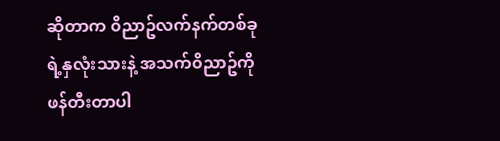ဆိုတာက ၀ိညာဥ်လက်နက်တစ်ခုရဲ့နှလုံးသားနဲ့ အသက်၀ိညာဥ်ကို ဖန်တီးတာပါ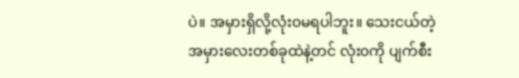ပဲ။ အမှားရှိလို့လုံး၀မရပါဘူး။ သေးငယ်တဲ့အမှားလေးတစ်ခုထဲနဲ့တင် လုံး၀ကို ပျက်စီး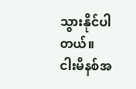သွားနိုင်ပါတယ်။
ငါးမိနစ်အ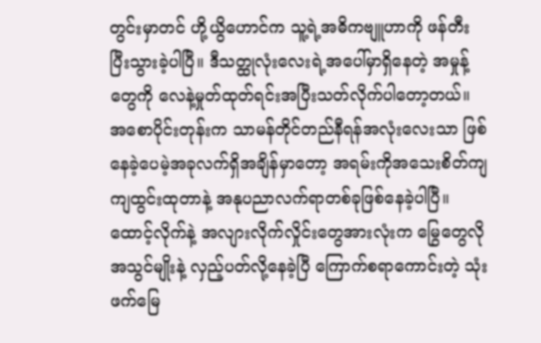တွင်းမှာတင် ဟို့ယွိဟောင်က သူ့ရဲ့အဓိကဗျူဟာကို ဖန်တီးပြီးသွားခဲ့ပါပြီ။ ဒီသတ္ထုလုံးလေးရဲ့အပေါ်မှာရှိနေတဲ့ အမှုန့်တွေကို လေနဲ့မှုတ်ထုတ်ရင်းအပြီးသတ်လိုက်ပါတော့တယ်။
အစောပိုင်းတုန်းက သာမန်တိုင်တည်နီရန်အလုံးလေးသာ ဖြစ်နေခဲ့ပေမဲ့အခုလက်ရှိအချိန်မှာတော့ အရမ်းကိုအသေးစိတ်ကျကျထွင်းထုတာနဲ့ အနုပညာလက်ရာတစ်ခုဖြစ်နေခဲ့ပါပြီ။ ထောင့်လိုက်နဲ့ အလျားလိုက်လှိုင်းတွေအားလုံးက မြွေတွေလိုအသွင်မျိုးနဲ့ လှည့်ပတ်လို့နေခဲ့ပြီ ကြောက်စရာကောင်းတဲ့ သုံးဖက်မြေ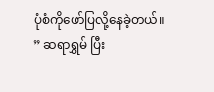ပုံစံကိုဖော်ပြလို့နေခဲ့တယ်။
” ဆရာရွှမ် ပြီး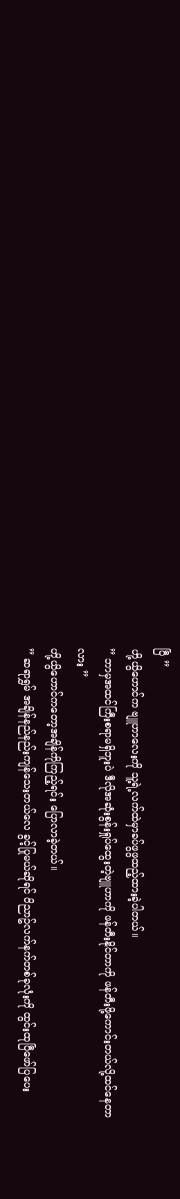ပြီ ”
ဟို့ယွိဟောင်က ဗျူဟာလေးကို သူ့ရဲ့လက်ထဲမှာခပ်ဖွဖွထည့်ထားခဲ့ပါတယ်။
” ဘာမှအထင်ကြီးစရာမရှိဘူးပဲ ဒီလိုအဆုံးစွန်းရှုပ်ထွေးတဲ့ဗျူဟာကို ဖန်တီးနိုင်တာကို ဖန်တီးဖို့ကောင်းတယ်လို့ထင်နေတာလား ”
ဟို့ယွိဟောင်ကတော့အချိန်ကိုကြည့်ရင်း ပြောလာခဲ့တယ်။
” ဆရာရွှမ် အချိန်နည်နည်းကျန်သေးတယ်လေ ခွင့်ပြုမယ်ဆိုရင် ၀ိညာဥ်လက်နက်တစ်ခုလုံးကို ထွင်းထုပြီဖော်ပြပေး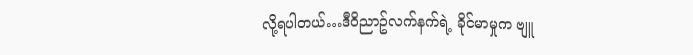လို့ရပါတယ်…ဒီ၀ိညာဥ်လက်နက်ရဲ့ ခိုင်မာမှုက ဗျူ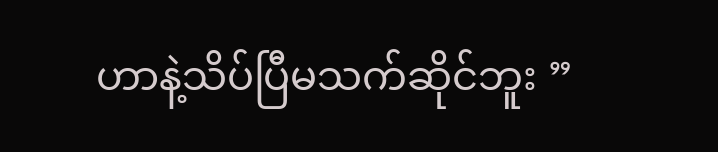ဟာနဲ့သိပ်ပြီမသက်ဆိုင်ဘူး ”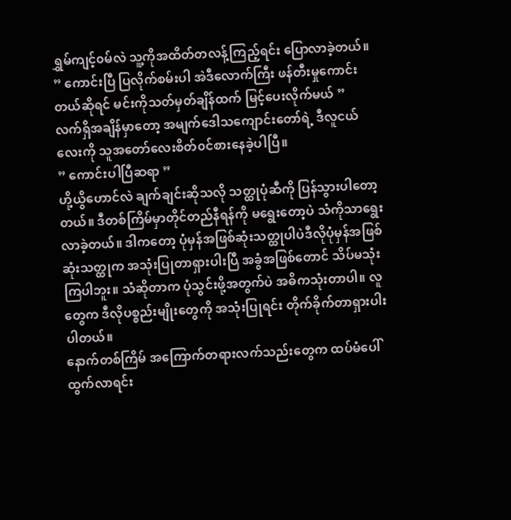ရွှမ်ကျင့်၀မ်လဲ သူ့ကိုအထိတ်တလန့်ကြည့်ရင်း ပြောလာခဲ့တယ်။
” ကောင်းပြီ ပြလိုက်စမ်းပါ အဲဒီလောက်ကြီး ဖန်တီးမှုကောင်းတယ်ဆိုရင် မင်းကိုသတ်မှတ်ချိန်ထက် မြင့်ပေးလိုက်မယ် ”
လက်ရှိအချိန်မှာတော့ အမျက်ဒေါသကျောင်းတော်ရဲ့ ဒီလူငယ်လေးကို သူအတော်လေးစိတ်၀င်စားနေခဲ့ပါပြီ။
” ကောင်းပါပြီဆရာ ”
ဟို့ယွိဟောင်လဲ ချက်ချင်းဆိုသလို သတ္ထုပုံဆီကို ပြန်သွားပါတော့တယ်။ ဒီတစ်ကြိမ်မှာတိုင်တည်နီရန်ကို မရွေးတော့ပဲ သံကိုသာရွေးလာခဲ့တယ်။ ဒါကတော့ ပုံမှန်အဖြစ်ဆုံးသတ္ထုပါပဲဒီလိုပုံမှန်အဖြစ်ဆုံးသတ္ထုက အသုံးပြုတာရှားပါးပြီ အခွံအဖြစ်တောင် သိပ်မသုံးကြပါဘူး။ သံဆိုတာက ပုံသွင်းဖို့အတွက်ပဲ အဓိကသုံးတာပါ။ လူတွေက ဒီလိုပစ္စည်းမျိုးတွေကို အသုံးပြုရင်း တိုက်ခိုက်တာရှားပါးပါတယ်။
နောက်တစ်ကြိမ် အကြောက်တရားလက်သည်းတွေက ထပ်မံပေါ်ထွက်လာရင်း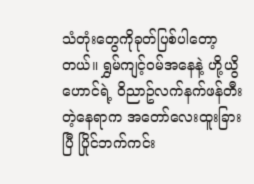သံတုံးတွေကိုခုတ်ပြစ်ပါတော့တယ်။ ရွှမ်ကျင့်၀မ်အနေနဲ့ ဟို့ယွိဟောင်ရဲ့ ၀ိညာဥ်လက်နက်ဖန်တီးတဲ့နေရာက အတော်လေးထူးခြားပြီ ပြိုင်ဘက်ကင်း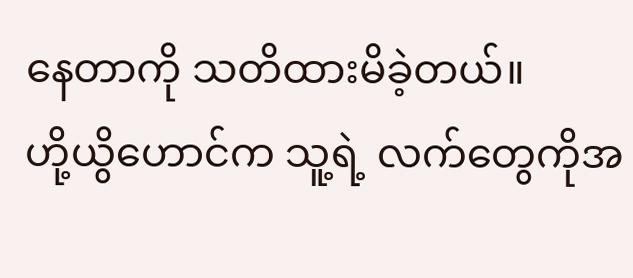နေတာကို သတိထားမိခဲ့တယ်။
ဟို့ယွိဟောင်က သူ့ရဲ့ လက်တွေကိုအ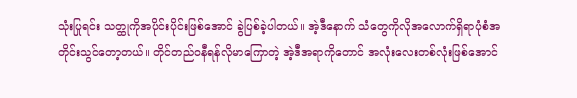သုံးပြုရင်း သတ္ထုကိုအပိုင်းပိုင်းဖြစ်အောင် ခွဲပြစ်ခဲ့ပါတယ်။ အဲ့ဒီနောက် သံတွေကိုလိုအလောက်ရှိရာပုံစံအတိုင်းသွင်တော့တယ်။ တိုင်တည်ဝနီရန်လိုမာကြောတဲ့ အဲ့ဒီအရာကိုတောင် အလုံးလေးတစ်လုံးဖြစ်အောင်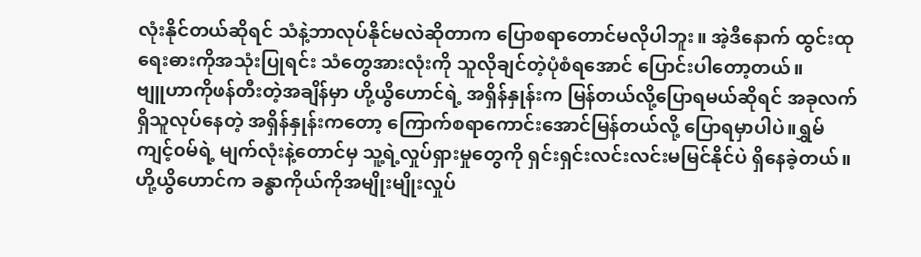လုံးနိုင်တယ်ဆိုရင် သံနဲ့ဘာလုပ်နိုင်မလဲဆိုတာက ပြောစရာတောင်မလိုပါဘူး။ အဲ့ဒီနောက် ထွင်းထုရေးဓားကိုအသုံးပြုရင်း သံတွေအားလုံးကို သူလိုချင်တဲ့ပုံစံရအောင် ပြောင်းပါတော့တယ်။
ဗျူဟာကိုဖန်တီးတဲ့အချိန်မှာ ဟို့ယွိဟောင်ရဲ့ အရှိန်နှုန်းက မြန်တယ်လို့ပြောရမယ်ဆိုရင် အခုလက်ရှိသူလုပ်နေတဲ့ အရှိန်နှုန်းကတော့ ကြောက်စရာကောင်းအောင်မြန်တယ်လို့ ပြောရမှာပါပဲ။ရွှမ်ကျင့်၀မ်ရဲ့ မျက်လုံးနဲ့တောင်မှ သူ့ရဲ့လှုပ်ရှားမှုတွေကို ရှင်းရှင်းလင်းလင်းမမြင်နိုင်ပဲ ရှိနေခဲ့တယ်။
ဟို့ယွိဟောင်က ခန္ဓာကိုယ်ကိုအမျိုးမျိုးလှုပ်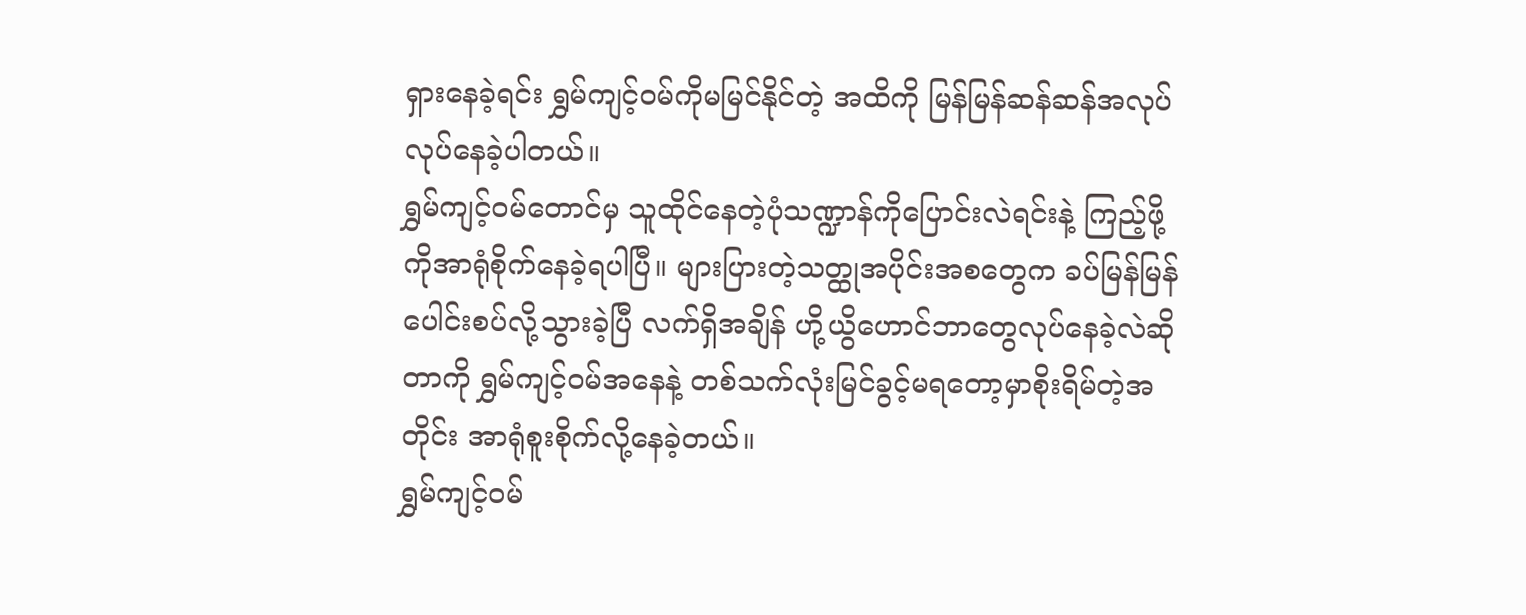ရှားနေခဲ့ရင်း ရွှမ်ကျင့်၀မ်ကိုမမြင်နိုင်တဲ့ အထိကို မြန်မြန်ဆန်ဆန်အလုပ်လုပ်နေခဲ့ပါတယ်။
ရွှမ်ကျင့်၀မ်တောင်မှ သူထိုင်နေတဲ့ပုံသဏ္ဍာန်ကိုပြောင်းလဲရင်းနဲ့ ကြည့်ဖို့ကိုအာရုံစိုက်နေခဲ့ရပါပြီ။ များပြားတဲ့သတ္ထုအပိုင်းအစတွေက ခပ်မြန်မြန်ပေါင်းစပ်လို့သွားခဲ့ပြီ လက်ရှိအချိန် ဟို့ယွိဟောင်ဘာတွေလုပ်နေခဲ့လဲဆိုတာကို ရွှမ်ကျင့်၀မ်အနေနဲ့ တစ်သက်လုံးမြင်ခွင့်မရတော့မှာစိုးရိမ်တဲ့အတိုင်း အာရုံစူးစိုက်လို့နေခဲ့တယ်။
ရွှမ်ကျင့်၀မ်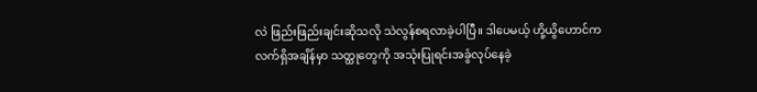လဲ ဖြည်းဖြည်းချင်းဆိုသလို သဲလွန်စရလာခဲ့ပါပြီ။ ဒါပေမယ့် ဟို့ယွိဟောင်က လက်ရှိအချိန်မှာ သတ္ထုတွေကို အသုံးပြုရင်းအခွံလုပ်နေခဲ့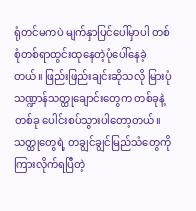ရုံတင်မကပဲ မျက်နှာပြင်ပေါ်မှာပါ တစ်စုံတစ်ရာထွင်းထုနေတဲ့ပုံပေါ်နေခဲ့တယ်။ ဖြည်းဖြည်းချင်းဆိုသလို မြားပုံသဏ္ဍာန်သတ္ထုချောင်းတွေက တစ်ခုနဲ့တစ်ခု ပေါင်းစပ်သွားပါတော့တယ်။
သတ္ထုတွေရဲ့ တချွင်ချွင်မြည်သံတွေကိုကြားလိုက်ရပြီတဲ့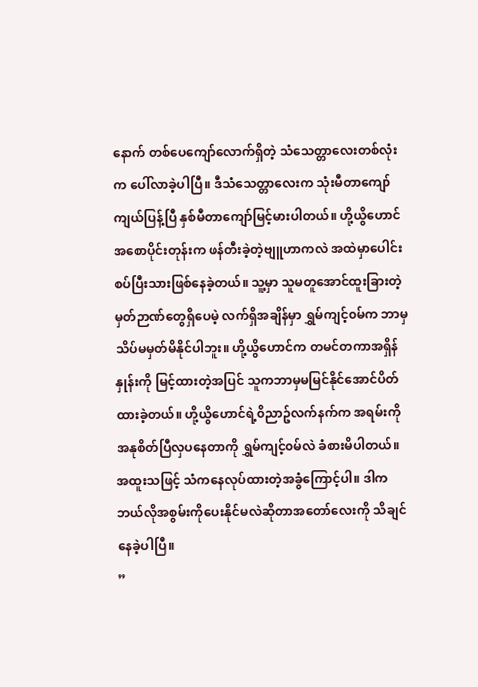နောက် တစ်ပေကျော်လောက်ရှိတဲ့ သံသေတ္တာလေးတစ်လုံးက ပေါ်လာခဲ့ပါပြီ။ ဒီသံသေတ္တာလေးက သုံးမီတာကျော်ကျယ်ပြန့်ပြီ နှစ်မီတာကျော်မြင့်မားပါတယ်။ ဟို့ယွိဟောင် အစောပိုင်းတုန်းက ဖန်တီးခဲ့တဲ့ဗျူဟာကလဲ အထဲမှာပေါင်းစပ်ပြီးသားဖြစ်နေခဲ့တယ်။ သူ့မှာ သူမတူအောင်ထူးခြားတဲ့မှတ်ဉာဏ်တွေရှိပေမဲ့ လက်ရှိအချိန်မှာ ရွှမ်ကျင့်၀မ်က ဘာမှသိပ်မမှတ်မိနိုင်ပါဘူး။ ဟို့ယွိဟောင်က တမင်တကာအရှိန်နှုန်းကို မြင့်ထားတဲ့အပြင် သူကဘာမှမမြင်နိုင်အောင်ပိတ်ထားခဲ့တယ်။ ဟို့ယွိဟောင်ရဲ့၀ိညာဥ်လက်နက်က အရမ်းကို အနုစိတ်ပြီလှပနေတာကို ရွှမ်ကျင့်၀မ်လဲ ခံစားမိပါတယ်။ အထူးသဖြင့် သံကနေလုပ်ထားတဲ့အခွံကြောင့်ပါ။ ဒါကဘယ်လိုအစွမ်းကိုပေးနိုင်မလဲဆိုတာအတော်လေးကို သိချင်နေခဲ့ပါပြီ။
”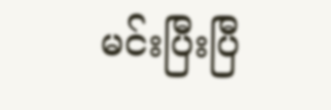မင်းပြီးပြီ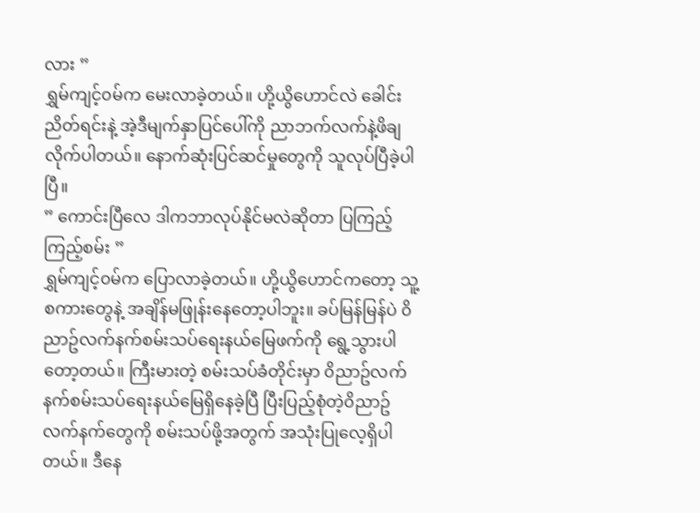လား ”
ရွှမ်ကျင့်၀မ်က မေးလာခဲ့တယ်။ ဟို့ယွိဟောင်လဲ ခေါင်းညိတ်ရင်းနဲ့ အဲ့ဒီမျက်နှာပြင်ပေါ်ကို ညာဘက်လက်နဲ့ဖိချလိုက်ပါတယ်။ နောက်ဆုံးပြင်ဆင်မှုတွေကို သူလုပ်ပြီခဲ့ပါပြီ။
” ကောင်းပြီလေ ဒါကဘာလုပ်နိုင်မလဲဆိုတာ ပြကြည့်ကြည့်စမ်း ”
ရွှမ်ကျင့်၀မ်က ပြောလာခဲ့တယ်။ ဟို့ယွိဟောင်ကတော့ သူ့စကားတွေနဲ့ အချိန်မဖြုန်းနေတော့ပါဘူး။ ခပ်မြန်မြန်ပဲ ၀ိညာဥ်လက်နက်စမ်းသပ်ရေးနယ်မြေဖက်ကို ရွေ့သွားပါတော့တယ်။ ကြီးမားတဲ့ စမ်းသပ်ခံတိုင်းမှာ ၀ိညာဥ်လက်နက်စမ်းသပ်ရေးနယ်မြေရှိနေခဲ့ပြီ ပြီးပြည့်စုံတဲ့၀ိညာဥ်လက်နက်တွေကို စမ်းသပ်ဖို့အတွက် အသုံးပြုလေ့ရှိပါတယ်။ ဒီနေ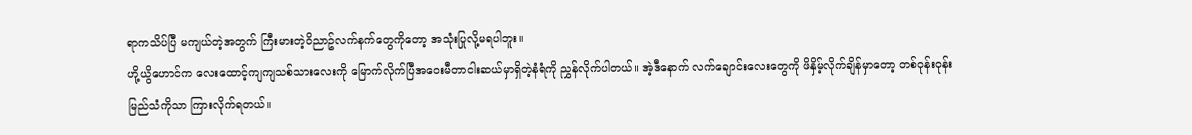ရာကသိပ်ပြီ မကျယ်တဲ့အတွက် ကြီးမားတဲ့၀ိညာဥ်လက်နက်တွေကိုတော့ အသုံးပြုလို့မရပါဘူး။
ဟို့ယွိဟောင်က လေးထောင့်ကျကျသစ်သားလေးကို မြောက်လိုက်ပြီအဝေးမီတာငါးဆယ်မှာရှိတဲ့နံရံကို ညွှန်လိုက်ပါတယ်။ အဲ့ဒီနောက် လက်ချောင်းလေးတွေကို ဖိနှိမ့်လိုက်ချိန်မှာတော့ တစ်၀ုန်း၀ုန်းမြည်သံကိုသာ ကြားလိုက်ရတယ်။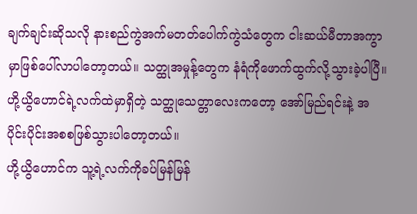ချက်ချင်းဆိုသလို နားစည်ကွဲအက်မတတ်ပေါက်ကွဲသံတွေက ငါးဆယ်မီတာအကွာမှာဖြစ်ပေါ်လာပါတော့တယ်။ သတ္ထုအမှုန့်တွေက နံရံကိုဖောက်ထွက်လို့သွားခဲ့ပါပြီ။
ဟို့ယွိဟောင်ရဲ့လက်ထဲမှာရှိတဲ့ သတ္ထုသေတ္တာလေးကတော့ အော်မြည်ရင်းနဲ့ အပိုင်းပိုင်းအစစဖြစ်သွားပါတော့တယ်။
ဟို့ယွိဟောင်က သူ့ရဲ့လက်ကိုခပ်မြန်မြန်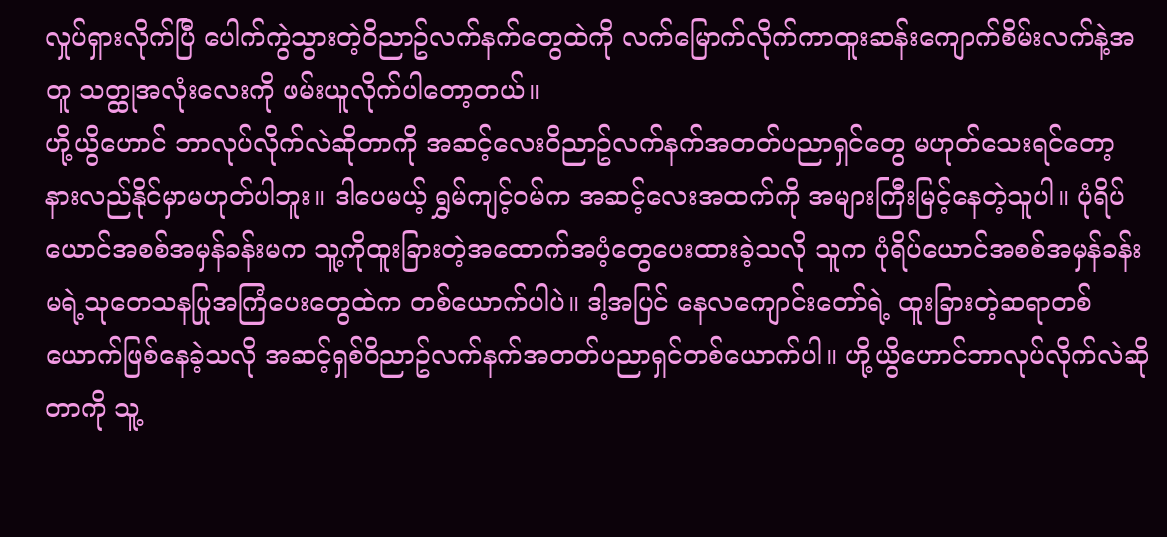လှုပ်ရှားလိုက်ပြီ ပေါက်ကွဲသွားတဲ့၀ိညာဥ်လက်နက်တွေထဲကို လက်မြောက်လိုက်ကာထူးဆန်းကျောက်စိမ်းလက်နဲ့အတူ သတ္ထုအလုံးလေးကို ဖမ်းယူလိုက်ပါတော့တယ်။
ဟို့ယွိဟောင် ဘာလုပ်လိုက်လဲဆိုတာကို အဆင့်လေး၀ိညာဥ်လက်နက်အတတ်ပညာရှင်တွေ မဟုတ်သေးရင်တော့ နားလည်နိုင်မှာမဟုတ်ပါဘူး။ ဒါပေမယ့် ရွှမ်ကျင့်၀မ်က အဆင့်လေးအထက်ကို အများကြီးမြင့်နေတဲ့သူပါ။ ပုံရိပ်ယောင်အစစ်အမှန်ခန်းမက သူ့ကိုထူးခြားတဲ့အထောက်အပံ့တွေပေးထားခဲ့သလို သူက ပုံရိပ်ယောင်အစစ်အမှန်ခန်းမရဲ့သုတေသနပြုအကြံပေးတွေထဲက တစ်ယောက်ပါပဲ။ ဒါ့အပြင် နေလကျောင်းတော်ရဲ့ ထူးခြားတဲ့ဆရာတစ်ယောက်ဖြစ်နေခဲ့သလို အဆင့်ရှစ်၀ိညာဥ်လက်နက်အတတ်ပညာရှင်တစ်ယောက်ပါ။ ဟို့ယွိဟောင်ဘာလုပ်လိုက်လဲဆိုတာကို သူ့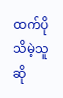ထက်ပိုသိမဲ့သူဆို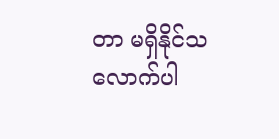တာ မရှိနိုင်သလောက်ပါ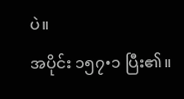ပဲ။
အပိုင်း ၁၅၇•၁ ပြီး၏။